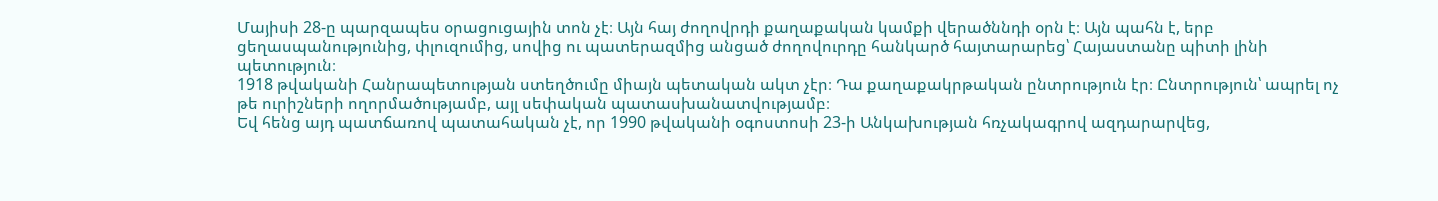Մայիսի 28-ը պարզապես օրացուցային տոն չէ։ Այն հայ ժողովրդի քաղաքական կամքի վերածննդի օրն է։ Այն պահն է, երբ ցեղասպանությունից, փլուզումից, սովից ու պատերազմից անցած ժողովուրդը հանկարծ հայտարարեց՝ Հայաստանը պիտի լինի պետություն։
1918 թվականի Հանրապետության ստեղծումը միայն պետական ակտ չէր։ Դա քաղաքակրթական ընտրություն էր։ Ընտրություն՝ ապրել ոչ թե ուրիշների ողորմածությամբ, այլ սեփական պատասխանատվությամբ։
Եվ հենց այդ պատճառով պատահական չէ, որ 1990 թվականի օգոստոսի 23-ի Անկախության հռչակագրով ազդարարվեց,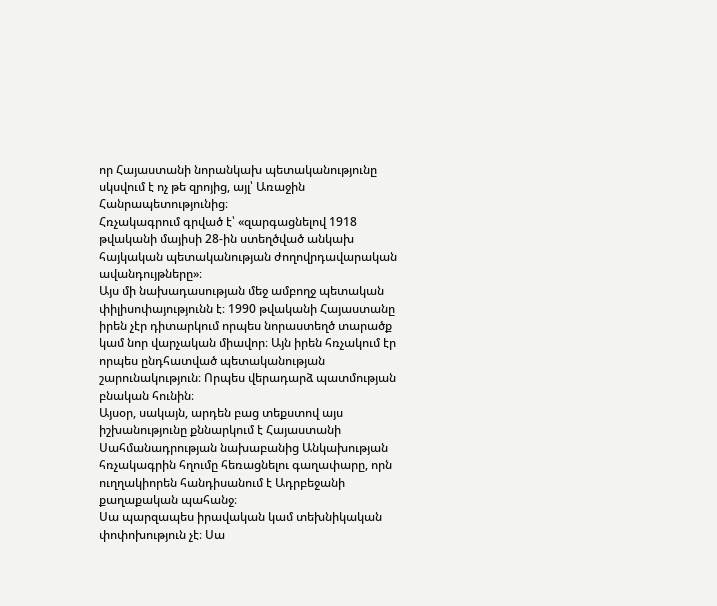որ Հայաստանի նորանկախ պետականությունը սկսվում է ոչ թե զրոյից, այլ՝ Առաջին Հանրապետությունից։
Հռչակագրում գրված է՝ «զարգացնելով 1918 թվականի մայիսի 28-ին ստեղծված անկախ հայկական պետականության ժողովրդավարական ավանդույթները»։
Այս մի նախադասության մեջ ամբողջ պետական փիլիսոփայությունն է։ 1990 թվականի Հայաստանը իրեն չէր դիտարկում որպես նորաստեղծ տարածք կամ նոր վարչական միավոր։ Այն իրեն հռչակում էր որպես ընդհատված պետականության շարունակություն։ Որպես վերադարձ պատմության բնական հունին։
Այսօր, սակայն, արդեն բաց տեքստով այս իշխանությունը քննարկում է Հայաստանի Սահմանադրության նախաբանից Անկախության հռչակագրին հղումը հեռացնելու գաղափարը, որն ուղղակիորեն հանդիսանում է Ադրբեջանի քաղաքական պահանջ։
Սա պարզապես իրավական կամ տեխնիկական փոփոխություն չէ։ Սա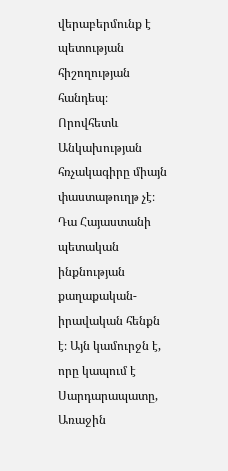վերաբերմունք է պետության հիշողության հանդեպ։ Որովհետև Անկախության հռչակագիրը միայն փաստաթուղթ չէ։ Դա Հայաստանի պետական ինքնության քաղաքական-իրավական հենքն է։ Այն կամուրջն է, որը կապում է Սարդարապատը, Առաջին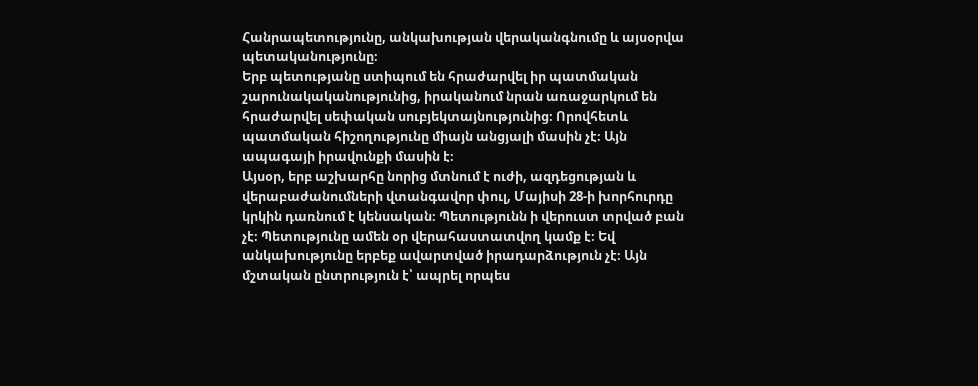Հանրապետությունը, անկախության վերականգնումը և այսօրվա պետականությունը։
Երբ պետությանը ստիպում են հրաժարվել իր պատմական շարունակականությունից, իրականում նրան առաջարկում են հրաժարվել սեփական սուբյեկտայնությունից։ Որովհետև պատմական հիշողությունը միայն անցյալի մասին չէ։ Այն ապագայի իրավունքի մասին է։
Այսօր, երբ աշխարհը նորից մտնում է ուժի, ազդեցության և վերաբաժանումների վտանգավոր փուլ, Մայիսի 28-ի խորհուրդը կրկին դառնում է կենսական։ Պետությունն ի վերուստ տրված բան չէ։ Պետությունը ամեն օր վերահաստատվող կամք է։ Եվ անկախությունը երբեք ավարտված իրադարձություն չէ։ Այն մշտական ընտրություն է՝ ապրել որպես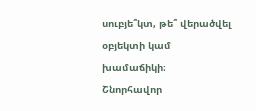սուբյե՞կտ, թե՞ վերածվել օբյեկտի կամ խամաճիկի։
Շնորհավոր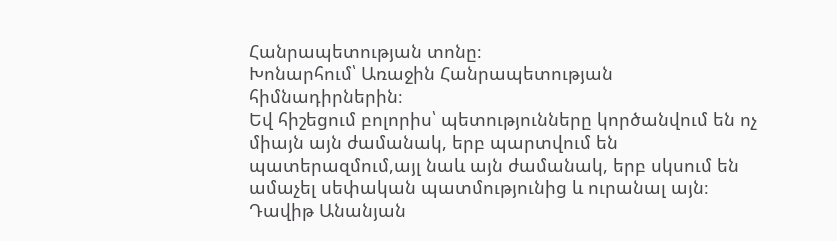Հանրապետության տոնը։
Խոնարհում՝ Առաջին Հանրապետության հիմնադիրներին։
Եվ հիշեցում բոլորիս՝ պետությունները կործանվում են ոչ միայն այն ժամանակ, երբ պարտվում են պատերազմում,այլ նաև այն ժամանակ, երբ սկսում են ամաչել սեփական պատմությունից և ուրանալ այն։
Դավիթ Անանյան